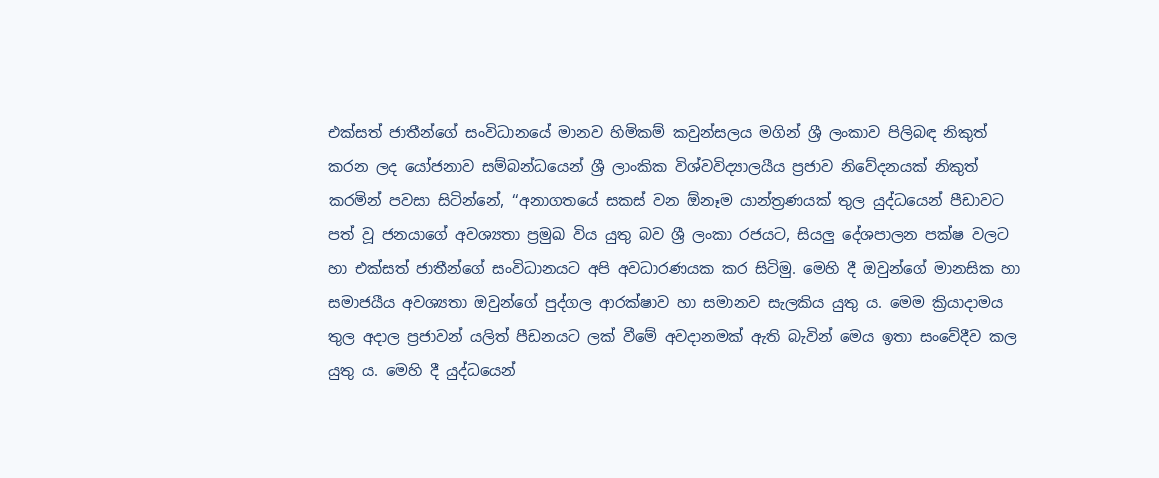එක්සත් ජාතීන්ගේ සංවිධානයේ මානව හිමිකම් කවුන්සලය මගින් ශ්‍රී ලංකාව පිලිබඳ නිකුත් කරන ලද යෝජනාව සම්බන්ධයෙන් ශ්‍රී ලාංකික විශ්වවිද්‍යාලයීය ප්‍රජාව නිවේදනයක් නිකුත් කරමින් පවසා සිටින්නේ, ‘‘අනාගතයේ සකස් වන ඕනෑම යාන්ත්‍රණයක් තුල යුද්ධයෙන් පීඩාවට පත් වූ ජනයාගේ අවශ්‍යතා ප්‍රමුඛ විය යුතු බව ශ්‍රී ලංකා රජයට, සියලු දේශපාලන පක්ෂ වලට හා එක්සත් ජාතීන්ගේ සංවිධානයට අපි අවධාරණයක කර සිටිමු. මෙහි දී ඔවුන්ගේ මානසික හා සමාජයීය අවශ්‍යතා ඔවුන්ගේ පුද්ගල ආරක්ෂාව හා සමානව සැලකිය යුතු ය. මෙම ක්‍රියාදාමය තුල අදාල ප්‍රජාවන් යලිත් පීඩනයට ලක් වීමේ අවදානමක් ඇති බැවින් මෙය ඉතා සංවේදීව කල යුතු ය. මෙහි දී යුද්ධයෙන්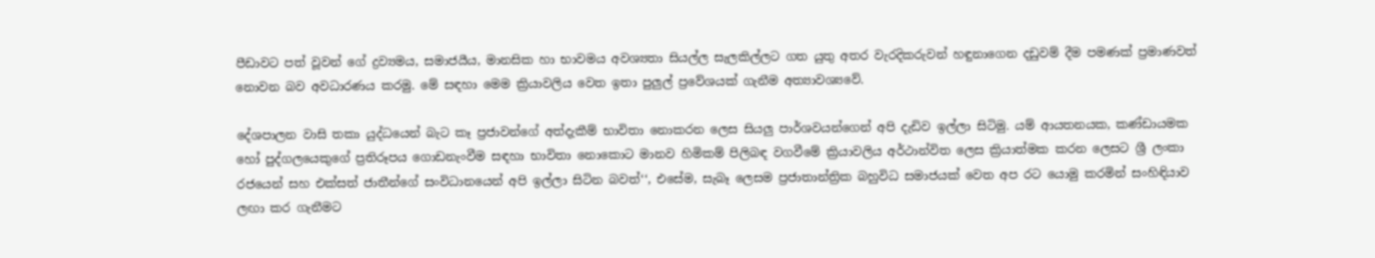පීඩාවට පත් වූවන් ගේ ද්‍රව්‍යමය, සමාජයීය, මානසික හා භාවමය අවශ්‍යතා සියල්ල සැලකිල්ලට ගත යුතු අතර වැරදිකරුවන් හඳුනාගෙන දඩුවම් දීම පමණක් ප්‍රමාණවත් නොවන බව අවධාරණය කරමු. මේ සඳහා මෙම ක්‍රියාවලිය වෙත ඉතා පුලුල් ප්‍රවේශයක් ගැනීම අත්‍යාවශ්‍යවේ.

දේශපාලන වාසි තකා යුද්ධයෙන් බැට කෑ ප්‍රජාවන්ගේ අත්දැකීම් භාවිතා‍ නොකරන ලෙස සියලු පාර්ශවයන්ගෙන් අපි දැඩිව ඉල්ලා සිටිමු. යම් ආයතනයක, කණ්ඩායමක හෝ පුද්ගලයෙකුගේ ප්‍රතිරූපය ගොඩනැංවීම සඳහා භාවිතා නො‍කොට මානව හිමිකම් පිලිබඳ වගවීමේ ක්‍රියාවලිය අර්ථාන්විත ලෙස ක්‍රියාත්මක කරන ලෙසට ශ්‍රී ලංකා රජයෙන් සහ එක්සත් ජාතීන්ගේ සංවිධානයෙන් අපි ඉල්ලා සිටින බවත්‘‘, එසේම, සැබෑ ලෙසම ප්‍රජාතාන්ත්‍රික බහුවිධ සමාජයක් වෙත අප රට යොමු කරමින් සංහිඳියාව ලඟා කර ගැනීමට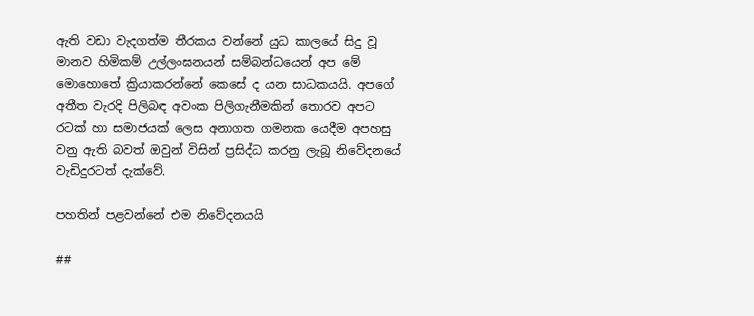ඇති වඩා වැදගත්ම තීරකය වන්නේ යුධ කාලයේ සිදු වූ මානව හිමිකම් උල්ලංඝනයන් සම්බන්ධයෙන් අප මේ මොහොතේ ක්‍රියාකරන්නේ කෙසේ ද යන සාධකයයි. අපගේ අතීත වැරදි පිලිබඳ අවංක පිලිගැනීමකින් තොරව අපට රටක් හා සමාජයක් ලෙස අනාගත ගමනක යෙදීම අපහසු වනු ඇති බවත් ඔවුන් විසින් ප්‍ර‍සිද්ධ කරනු ලැබූ නිවේදනයේ වැඩිදුරටත් දැක්වේ.

පහතින් පළවන්නේ එම නිවේදනයයි

##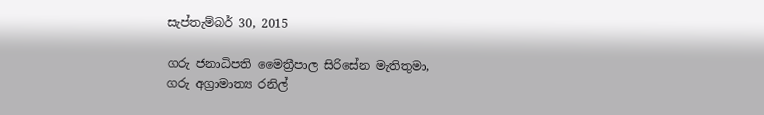සැප්තැම්බර් 30, 2015

ගරු ජනාධිපති මෛත්‍රීපාල සිරිසේන මැතිතුමා,
ගරු අග්‍රාමාත්‍ය රනිල්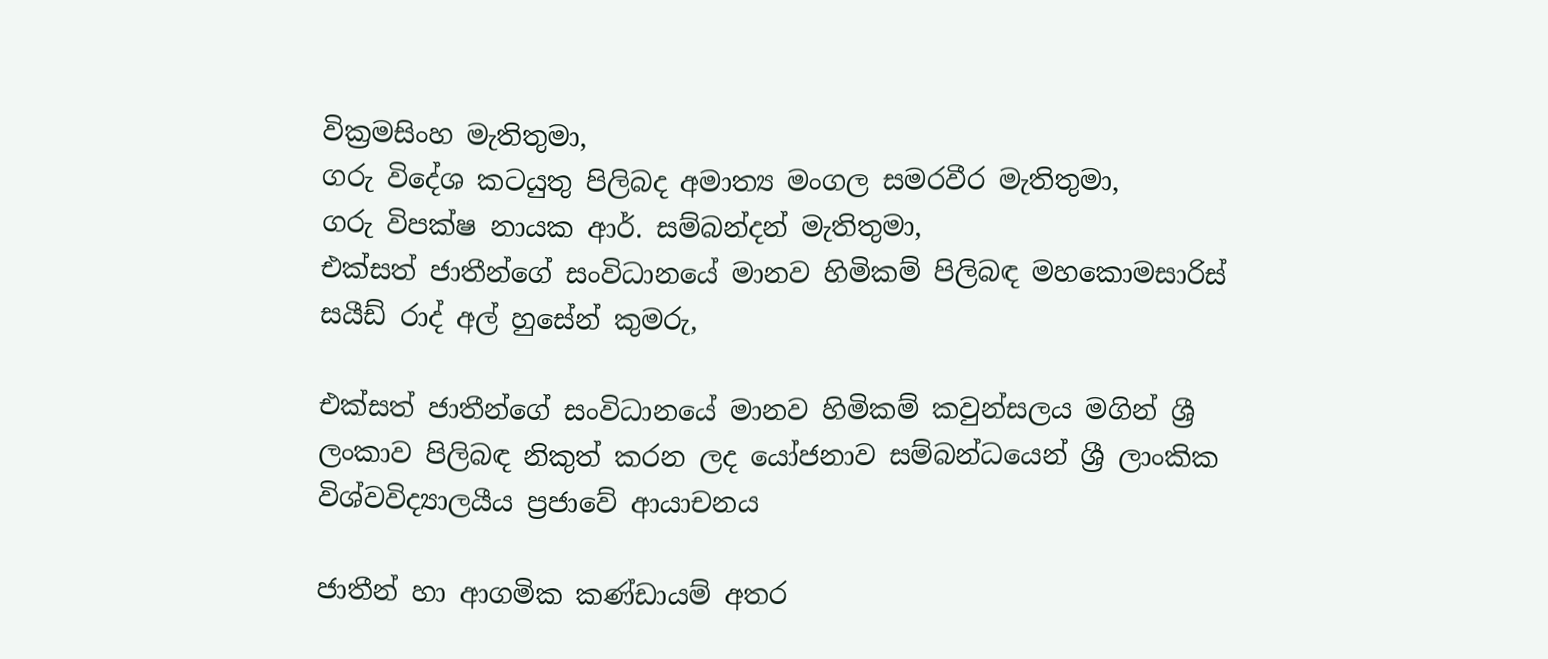වික්‍රමසිංහ මැතිතුමා,
ගරු විදේශ කටයුතු පිලිබද අමාත්‍ය මංගල සමරවීර මැතිතුමා,
ගරු විපක්ෂ නායක ආර්. සම්බන්දන් මැතිතුමා,
එක්සත් ජාතීන්ගේ සංවිධානයේ මානව හිමිකම් පිලිබඳ මහකොමසාරිස් සයීඩ් රාද් අල් හුසේන් කුමරු,

එක්සත් ජාතීන්ගේ සංවිධානයේ මානව හිමිකම් කවුන්සලය මගින් ශ්‍රී ලංකාව පිලිබඳ නිකුත් කරන ලද යෝජනාව සම්බන්ධයෙන් ශ්‍රී ලාංකික විශ්වවිද්‍යාලයීය ප්‍රජාවේ ආයාචනය

ජාතීන් හා ආගමික කණ්ඩායම් අතර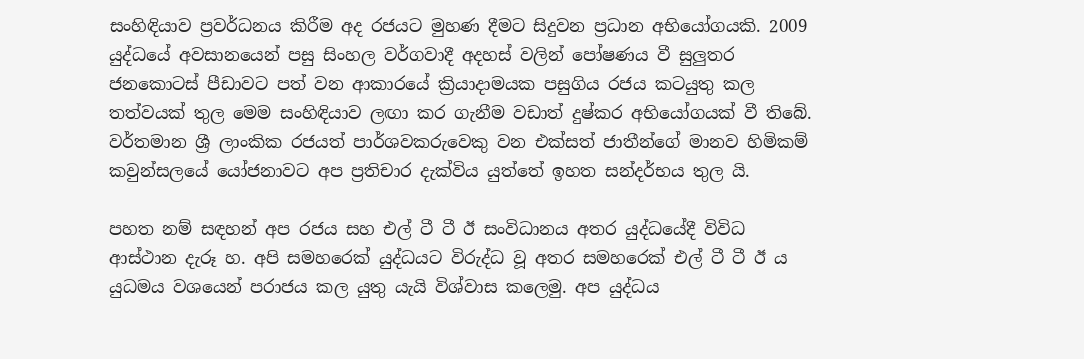සංහිඳියාව ප්‍රවර්ධනය කිරීම අද රජයට මුහණ දීමට සිදුවන ප්‍රධාන අභියෝගයකි. 2009 යුද්ධයේ අවසානයෙන් පසු සිංහල වර්ගවාදී අදහස් වලින් පෝෂණය වී සුලුතර ජනකොටස් පීඩාවට පත් වන ආකාරයේ ක්‍රියාදාමයක පසුගිය රජය කටයුතු කල තත්වයක් තුල මෙම සංහිඳියාව ලඟා කර ගැනීම වඩාත් දුෂ්කර අභියෝගයක් වී තිබේ. වර්තමාන ශ්‍රී ලාංකික රජයත් පාර්ශවකරුවෙකු වන එක්සත් ජාතීන්ගේ මානව හිමිකම් කවුන්සලයේ යෝජනාවට අප ප්‍රතිචාර දැක්විය යුත්තේ ඉහත සන්දර්භය තුල යි.

පහත නම් සඳහන් අප රජය සහ එල් ටී ටී ඊ සංවිධානය අතර යුද්ධයේදී විවිධ ආස්ථාන දැරූ හ. අපි සමහරෙක් යුද්ධයට විරුද්ධ වූ අතර සමහරෙක් එල් ටී ටී ඊ ය යුධමය වශයෙන් පරාජය කල යුතු යැයි විශ්වාස කලෙමු. අප යුද්ධය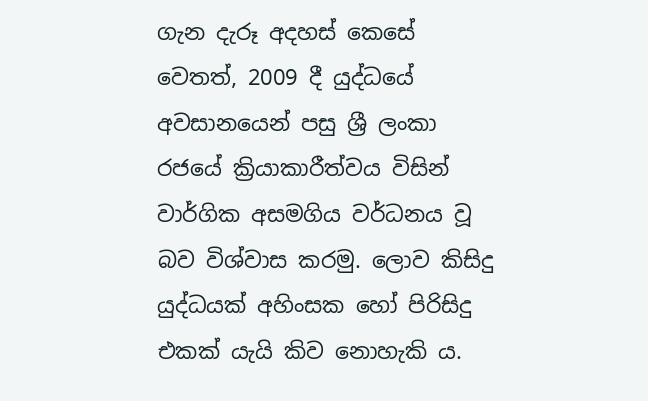ගැන දැරූ අදහස් කෙසේ වෙතත්, 2009 දී යුද්ධයේ අවසානයෙන් පසු ශ්‍රී ලංකා රජයේ ක්‍රියාකාරීත්වය විසින් වාර්ගික අසමගිය වර්ධනය වූ බව විශ්වාස කරමු. ලොව කිසිදු යුද්ධයක් අහිංසක හෝ පිරිසිදු එකක් යැයි කිව නොහැකි ය.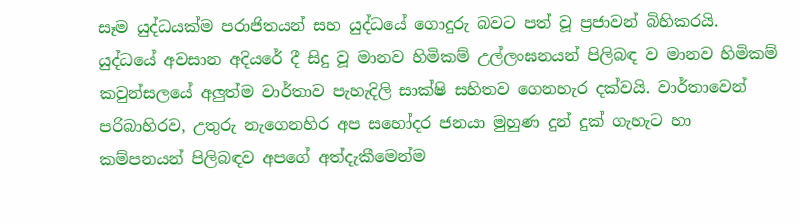සෑම යුද්ධයක්ම පරාජිතයන් සහ යුද්ධයේ ගොදුරු බවට පත් වූ ප්‍රජාවන් බිහිකරයි. යුද්ධයේ අවසාන අදියරේ දී සිදු වූ මානව හිමිකම් උල්ලංඝනයන් පිලිබඳ ව මානව හිමිකම් කවුන්සලයේ අලුත්ම වාර්තාව පැහැදිලි සාක්ෂි සහිතව ගෙනහැර දක්වයි. වාර්තාවෙන් පරිබාහිරව, උතුරු නැගෙනහිර අප සහෝදර ජනයා මුහුණ දුන් දුක් ගැහැට හා කම්පනයන් පිලිබඳව අප‍ගේ අත්දැකීමෙන්ම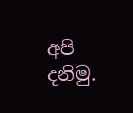අපි දනිමු.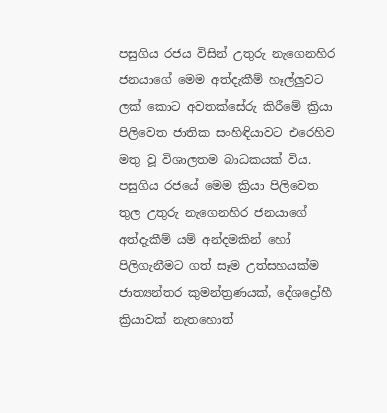පසුගිය රජය විසින් උතුරු නැගෙනහිර ජනයාගේ මෙම අත්දැකීම් හෑල්ලුවට ලක් කොට අවතක්සේරු කිරීමේ ක්‍රියා පිලිවෙත ජාතික සංහිඳියාවට එරෙහිව මතු වූ විශාලතම බාධකයක් විය. පසුගිය රජයේ මෙම ක්‍රියා පිලිවෙත තුල උතුරු නැගෙනහිර ජනයාගේ අත්දැකීම් යම් අන්දමකින් හෝ පිලිගැනීමට ගත් සෑම උත්සහයක්ම ජාත්‍යන්තර කුමන්ත්‍රණයක්, දේශද්‍රෝහී ක්‍රියාවක් නැතහොත්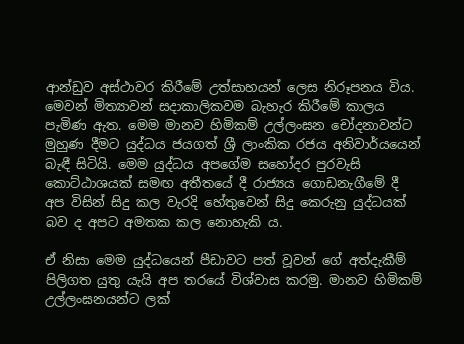ආන්ඩුව අස්ථාවර කිරීමේ උත්සාහයන් ලෙස නිරූපනය විය. මෙවන් මිත්‍යාවන් සදාකාලිකවම බැහැර කිරීමේ කාලය පැමිණ ඇත. මෙම මානව හිමිකම් උල්ලංඝන චෝදනාවන්ට මුහුණ දීමට යුද්ධය ජයගත් ශ්‍රී ලාංකික රජය අනිවාර්යයෙන් බැඳී සිටියි. මෙම යුද්ධය අපගේම සහෝදර පුරවැසි කොට්ඨාශයක් සමඟ අතීතයේ දී රාජ්‍යය ගොඩනැගීමේ දී අප විසින් සිදු කල වැරදි හේතුවෙන් සිදු කෙරුනු යුද්ධයක් බව ද අපට අමතක කල නොහැකි ය.

ඒ නිසා මෙම යුද්ධයෙන් පීඩාවට පත් වූවන් ගේ අත්දැකීම් පිලිගත යුතු යැයි අප තරයේ විශ්වාස කරමු. මානව හිමිකම් උල්ලංඝනයන්ට ලක්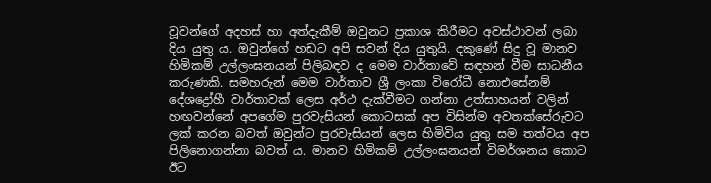වූවන්ගේ අදහස් හා අත්දැකීම් ඔවුනට ප්‍රකාශ කිරීමට අවස්ථාවන් ලබා දිය යුතු ය. ඔවුන්ගේ හඩට අපි සවන් දිය යුතුයි. දකුණේ සිදු වූ මානව හිමිකම් උල්ලංඝනයන් පිලිබඳව ද මෙම වාර්තාවේ සඳහන් වීම සාධනීය කරුණකි. සමහරුන් මෙම වාර්තාව ශ්‍රී ලංකා විරෝධී ‍නොඑසේනම් දේශද්‍රෝහී වාර්තාවක් ලෙස අර්ථ දැක්වීමට ගන්නා උත්සාහයන් වලින් හඟවන්නේ අපගේම පුරවැසියන් කොටසක් අප විසින්ම අවතක්සේරුවට ලක් කරන බවත් ඔවුන්ට පුරවැසියන් ලෙස හිමිවිය යුතු සම තත්වය අප පිලිනොගන්නා බවත් ය. මානව හිමිකම් උල්ලංඝනයන් විමර්ශනය කොට ඊට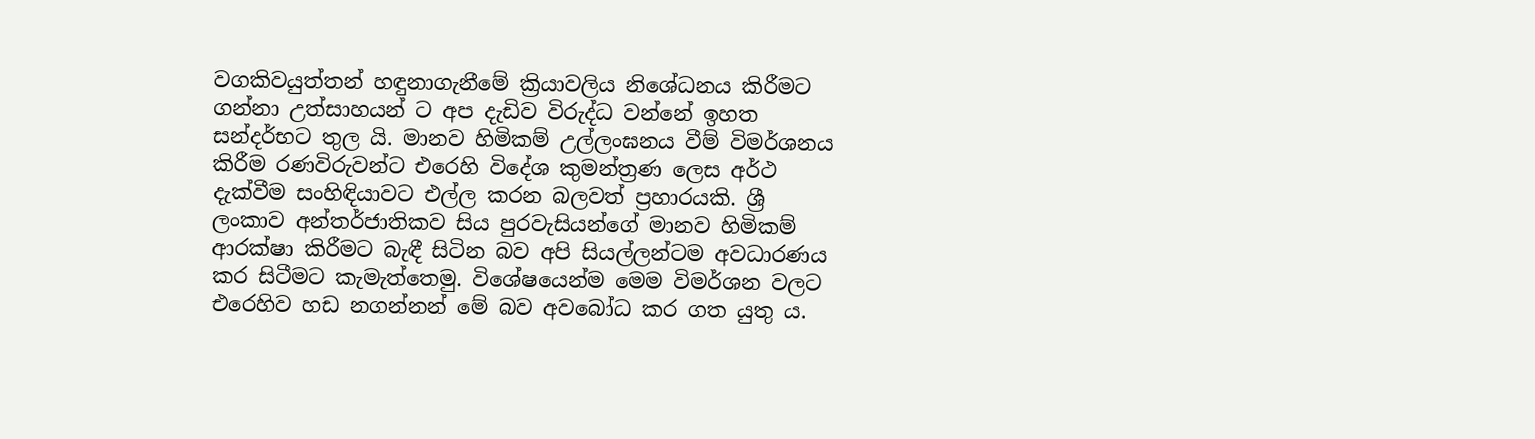වගකිවයුත්තන් හඳුනා‍ගැනීමේ ක්‍රියාවලිය නිශේධනය කිරීමට ගන්නා උත්සාහයන් ට අප දැඩිව විරුද්ධ වන්නේ ඉහත සන්දර්භට තුල යි. මානව හිමිකම් උල්ලංඝනය වීම් විමර්ශනය කිරීම රණවිරුවන්ට එරෙහි විදේශ කුමන්ත්‍රණ ලෙස අර්ථ දැක්වීම සංහිඳියාවට එල්ල කරන බලවත් ප්‍රහාරයකි. ශ්‍රී ලංකාව අන්තර්ජාතිකව සිය පුරවැසියන්ගේ මානව හිමිකම් ආරක්ෂා කිරීමට බැඳී සිටින බව අපි සියල්ලන්ටම අවධාරණය කර සිටීමට කැමැත්තෙමු. විශේෂයෙන්ම මෙම විමර්ශන වලට එරෙහිව හඩ නගන්නන් මේ බව අවබෝධ කර ගත යුතු ය.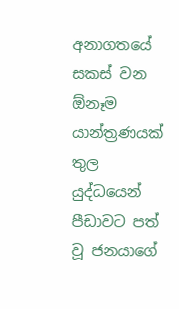අනාගතයේ සකස් වන ඕනෑම යාන්ත්‍රණයක් තුල යුද්ධයෙන් පීඩාවට පත් වූ ජනයාගේ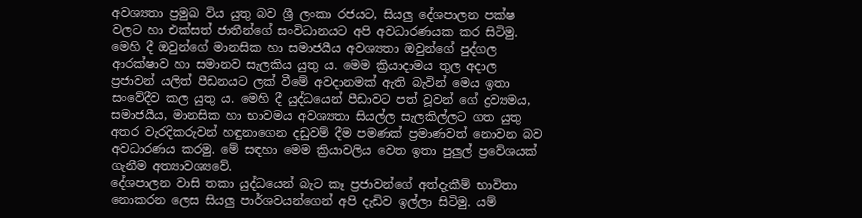අවශ්‍යතා ප්‍රමුඛ විය යුතු බව ශ්‍රී ලංකා රජයට, සියලු දේශපාලන පක්ෂ වලට හා එක්සත් ජාතීන්ගේ සංවිධානයට අපි අවධාරණයක කර සිටිමු. මෙහි දී ඔවුන්ගේ මානසික හා සමාජයීය අවශ්‍යතා ඔවුන්ගේ පුද්ගල ආරක්ෂාව හා සමානව සැලකිය යුතු ය. මෙම ක්‍රියාදාමය තුල අදාල ප්‍රජාවන් යලිත් පීඩනයට ලක් වීමේ අවදානමක් ඇති බැවින් මෙය ඉතා සංවේදීව කල යුතු ය. මෙහි දී යුද්ධයෙන් පීඩාවට පත් වූවන් ගේ ද්‍රව්‍යමය, සමාජයීය, මානසික හා භාවමය අවශ්‍යතා සියල්ල සැලකිල්ලට ගත යුතු අතර වැරදිකරුවන් හඳුනාගෙන දඩුවම් දීම පමණක් ප්‍රමාණවත් නොවන බව අවධාරණය කරමු. මේ සඳහා මෙම ක්‍රියාවලිය වෙත ඉතා පුලුල් ප්‍රවේශයක් ගැනීම අත්‍යාවශ්‍යවේ.
දේශපාලන වාසි තකා යුද්ධයෙන් බැට කෑ ප්‍රජාවන්ගේ අත්දැකීම් භාවිතා‍ නොකරන ලෙස සියලු පාර්ශවයන්ගෙන් අපි දැඩිව ඉල්ලා සිටිමු. යම්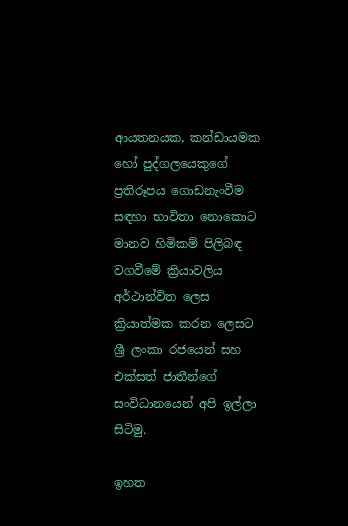ආයතනයක, කන්ඩායමක හෝ පුද්ගලයෙකුගේ ප්‍රතිරූපය ගොඩනැංවීම සඳහා භාවිතා නො‍කොට මානව හිමිකම් පිලිබඳ වගවීමේ ක්‍රියාවලිය අර්ථාන්විත ලෙස ක්‍රියාත්මක කරන ලෙසට ශ්‍රී ලංකා රජයෙන් සහ එක්සත් ජාතීන්ගේ සංවිධානයෙන් අපි ඉල්ලා සිටිමු.

ඉහත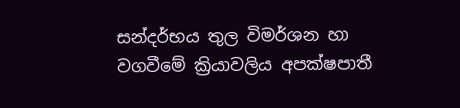සන්දර්භය තුල විමර්ශන හා වගවීමේ ක්‍රියාවලිය අපක්ෂපාතී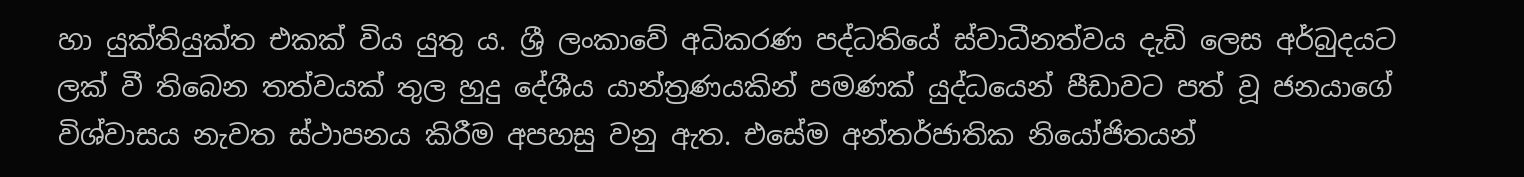හා යුක්තියුක්ත එකක් විය යුතු ය. ශ්‍රී ලංකාවේ අධිකරණ පද්ධතියේ ස්වාධීනත්වය දැඩි ලෙස අර්බුදයට ලක් වී තිබෙන තත්වයක් තුල හුදු දේශීය යාන්ත්‍රණයකින් පමණක් යුද්ධයෙන් පීඩාවට පත් වූ ජනයාගේ විශ්වාසය නැවත ස්ථාපනය කිරීම අපහසු වනු ඇත. එසේම අන්තර්ජාතික නියෝජිතයන්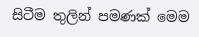සිටීම තුලින් පමණක් මෙම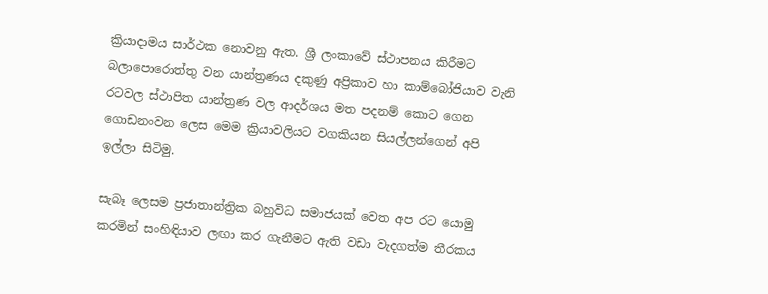ක්‍රියාදාමය සාර්ථක නොවනු ඇත. ශ්‍රී ලංකාවේ ස්ථාපනය කිරීමට බලාපොරොත්තු වන යාන්ත්‍රණය දකුණු අප්‍රිකාව හා කාම්බෝජියාව වැනි රටවල ස්ථාපිත යාන්ත්‍රණ වල ආදර්ශය මත පදනම් කොට ගෙන ගොඩනංවන ලෙස මෙම ක්‍රියාවලියට වගකියන සියල්ලන්ගෙන් අපි ඉල්ලා සිටිමු.

සැබෑ ලෙසම ප්‍රජාතාන්ත්‍රික බහුවිධ සමාජයක් වෙත අප රට යොමු කරමින් සංහිඳියාව ලඟා කර ගැනීමට ඇති වඩා වැදගත්ම තීරකය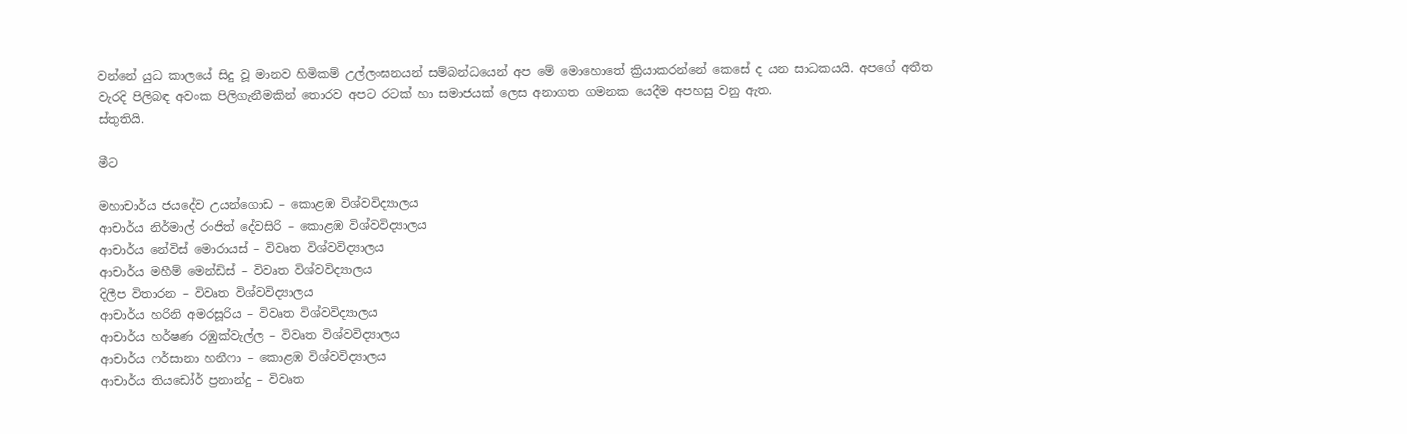වන්නේ යුධ කාලයේ සිදු වූ මානව හිමිකම් උල්ලංඝනයන් සම්බන්ධයෙන් අප මේ මොහොතේ ක්‍රියාකරන්නේ කෙසේ ද යන සාධකයයි. අපගේ අතීත වැරදි පිලිබඳ අවංක පිලිගැනීමකින් තොරව අපට රටක් හා සමාජයක් ලෙස අනාගත ගමනක යෙදීම අපහසු වනු ඇත.
ස්තුතියි.

මීට

මහාචාර්ය ජය‍දේව උයන්ගොඩ – කොළඹ විශ්වවිද්‍යාලය
ආචාර්ය නිර්මාල් රංජිත් දේවසිරි – කොළඹ විශ්වවිද්‍යාලය
ආචාර්ය නේවිස් මොරායස් – විවෘත විශ්වවිද්‍යාලය
ආචාර්ය මහීම් මෙන්ඩිස් – විවෘත විශ්වවිද්‍යාලය
දිලීප විතාරන – විවෘත විශ්වවිද්‍යාලය
ආචාර්ය හරිනි අමරසූරිය – විවෘත විශ්වවිද්‍යාලය
ආචාර්ය හර්ෂණ රඹුක්වැල්ල – විවෘත විශ්වවිද්‍යාලය
ආචාර්ය ෆර්සානා හනීෆා – කොළඹ විශ්වවිද්‍යාලය
ආචාර්ය තිය‍ඩෝර් ප්‍රනාන්දු – විවෘත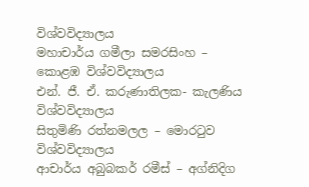විශ්වවිද්‍යාලය
මහාචාර්ය ගමීලා සමරසිංහ – කොළඹ විශ්වවිද්‍යාලය
එන්. ජී. ඒ. කරුණාතිලක- කැලණිය විශ්වවිද්‍යාලය
සිතුමිණි රත්නමලල – මොරටුව විශ්වවිද්‍යාලය
ආචාර්ය අබුබකර් රමීස් – අග්නිදිග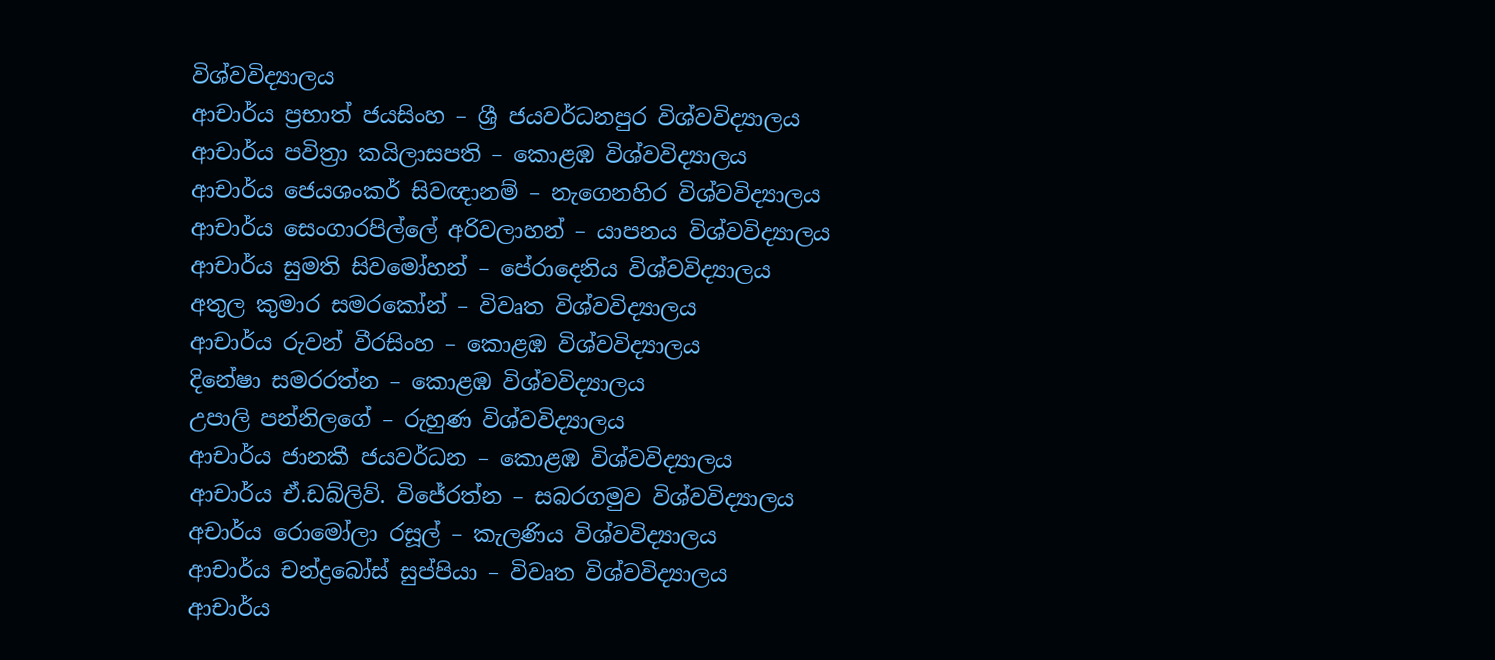විශ්වවිද්‍යාලය
ආචාර්ය ප්‍රභාත් ජයසිංහ – ශ්‍රී ජයවර්ධනපුර විශ්වවිද්‍යාලය
ආචාර්ය පවිත්‍රා කයිලාසපති – කොළඹ විශ්වවිද්‍යාලය
ආචාර්ය ජෙයශංකර් සිවඥානම් – නැගෙනහිර විශ්වවිද්‍යාලය
ආචාර්ය සෙංගාරපිල්ලේ අරිවලාහන් – යාපනය විශ්වවිද්‍යාලය
ආචාර්ය සුමති සිවමෝහන් – පේරාදෙනිය විශ්වවිද්‍යාලය
අතුල කුමාර සමරකෝන් – විවෘත විශ්වවිද්‍යාලය
ආචාර්ය රුවන් වීරසිංහ – කොළඹ විශ්වවිද්‍යාලය
දිනේෂා සමරරත්න – කොළඹ විශ්වවිද්‍යාලය
උපාලි පන්නිලගේ – රුහුණ විශ්වවිද්‍යාලය
ආචාර්ය ජානකී ජයවර්ධන – කොළඹ විශ්වවිද්‍යාලය
ආචාර්ය ඒ.ඩබ්ලිව්. විජේරත්න – සබරගමුව විශ්වවිද්‍යාලය
අචාර්ය රොමෝලා රසූල් – කැලණිය විශ්වවිද්‍යාලය
ආචාර්ය චන්ද්‍රබෝස් සුප්පියා – විවෘත විශ්වවිද්‍යාලය
ආචාර්ය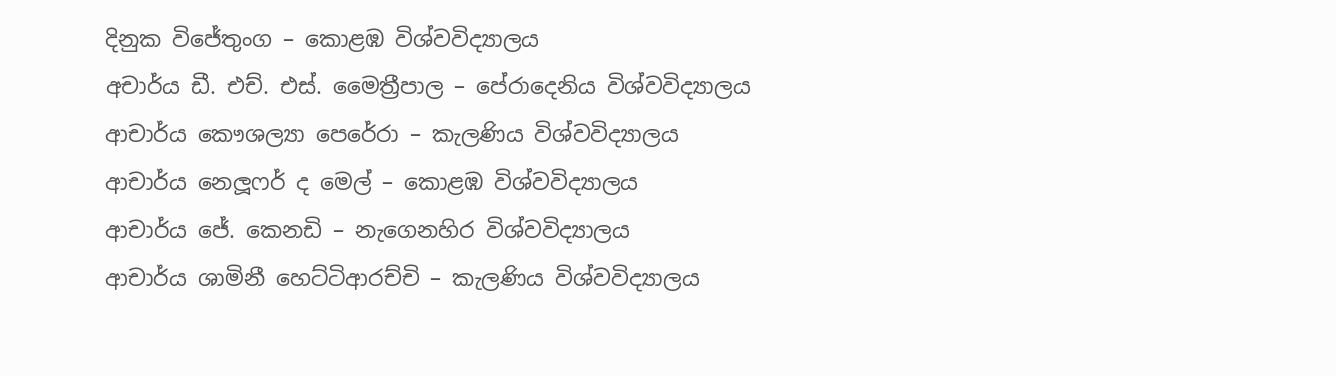දිනුක විජේතුංග – කොළඹ විශ්වවිද්‍යාලය
අචාර්ය ඩී. එච්. එස්. මෛත්‍රීපාල – පේරාදෙනිය විශ්වවිද්‍යාලය
ආචාර්ය කෞශල්‍යා පෙරේ‍රා – කැලණිය විශ්වවිද්‍යාලය
ආචාර්ය නෙලූෆර් ද මෙල් – කොළඹ විශ්වවිද්‍යාලය
ආචාර්ය ජේ. කෙනඩි – නැගෙනහිර විශ්වවිද්‍යාලය
ආචාර්ය ශාමිනී හෙට්ටිආරච්චි – කැලණිය විශ්වවිද්‍යාලය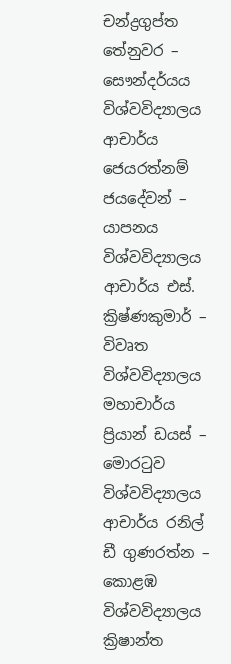චන්ද්‍රගුප්ත තේනුවර – සෞන්දර්යය විශ්වවිද්‍යාලය
ආචාර්ය ජෙයරත්නම් ජයදේවන් – යාපනය විශ්වවිද්‍යාලය
ආචාර්ය එස්. ක්‍රිෂ්ණකුමාර් – විවෘත විශ්වවිද්‍යාලය
මහාචාර්ය ප්‍රියාන් ඩයස් – මොරටුව විශ්වවිද්‍යාලය
ආචාර්ය රනිල් ඩී ගුණරත්න – කොළඹ විශ්වවිද්‍යාලය
ක්‍රිෂාන්ත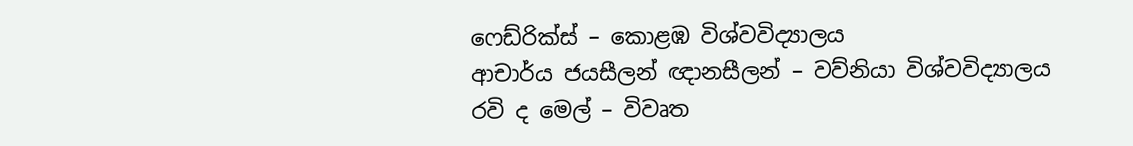ෆෙඩ්රික්ස් – කොළඹ විශ්වවිද්‍යාලය
ආචාර්ය ජයසීලන් ඥානසීලන් – වව්නියා විශ්වවිද්‍යාලය
රවි ද මෙල් – විවෘත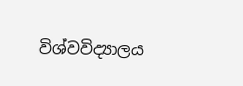විශ්වවිද්‍යාලය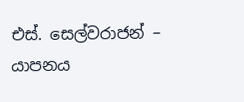එස්. සෙල්වරාජන් – යාපනය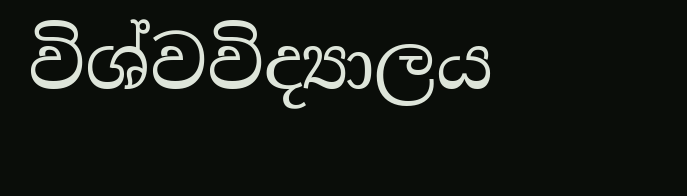විශ්වවිද්‍යාලය